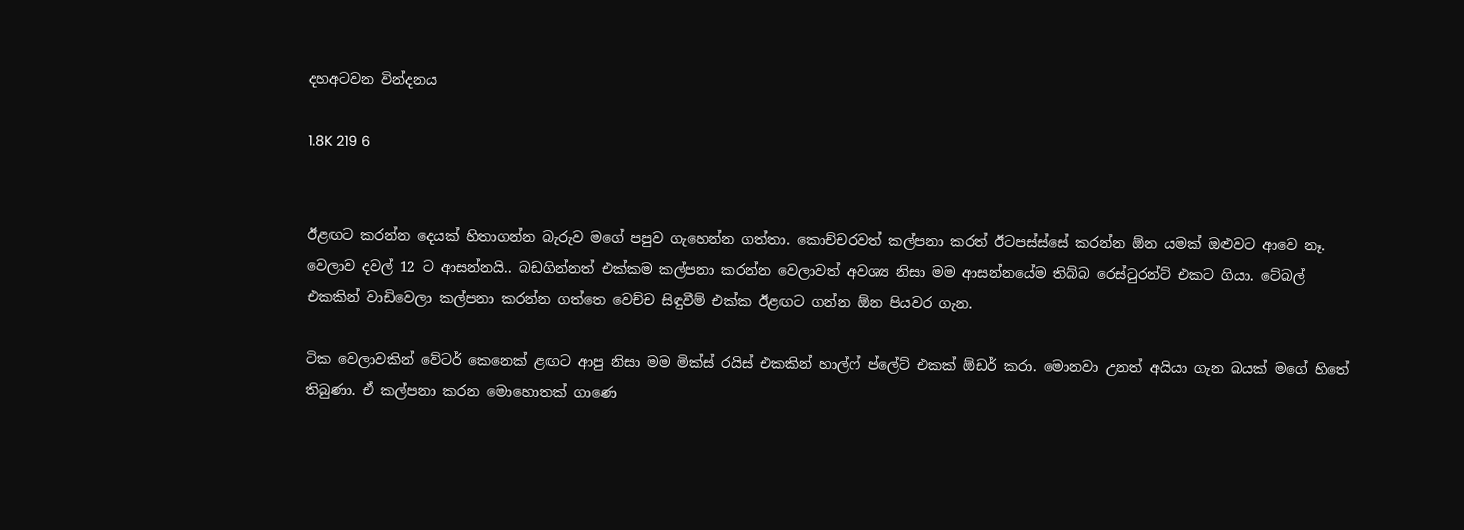දහඅටවන වින්දනය

1.8K 219 6


ඊළඟට කරන්න දෙයක් හිතාගන්න බැරුව මගේ පපුව ගැහෙන්න ගත්තා. කොච්චරවත් කල්පනා කරත් ඊටපස්ස්සේ කරන්න ඕන යමක් ඔළුවට ආවෙ නෑ.  වෙලාව දවල් 12 ට ආසන්නයි.. බඩගින්නත් එක්කම කල්පනා කරන්න වෙලාවත් අවශ්‍ය නිසා මම ආසන්නයේම තිබ්බ රෙස්ටුරන්ට් එකට ගියා. ටේබල් එකකින් වාඩිවෙලා කල්පනා කරන්න ගත්තෙ වෙච්ච සිඳුවීම් එක්ක ඊළඟට ගන්න ඕන පියවර ගැන.

ටික වෙලාවකින් වේටර් කෙනෙක් ළඟට ආපු නිසා මම මික්ස් රයිස් එකකින් හාල්ෆ් ප්ලේට් එකක් ඕඩර් කරා. මොනවා උනත් අයියා ගැන බයක් මගේ හිතේ තිබුණා. ඒ කල්පනා කරන මොහොතක් ගාණෙ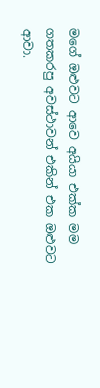මගේ ඔළුවට ආවෙ අයියා එක්ක මම ගතකරපු අවස්ථාවන් එකින් එක ඔළුවට ආවා.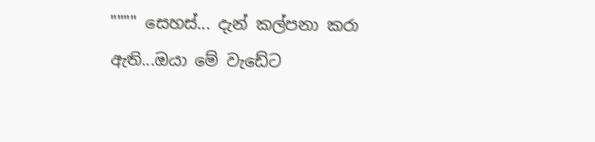"""" සෙහස්... දැන් කල්පනා කරා ඇති...ඔයා මේ වැඩේට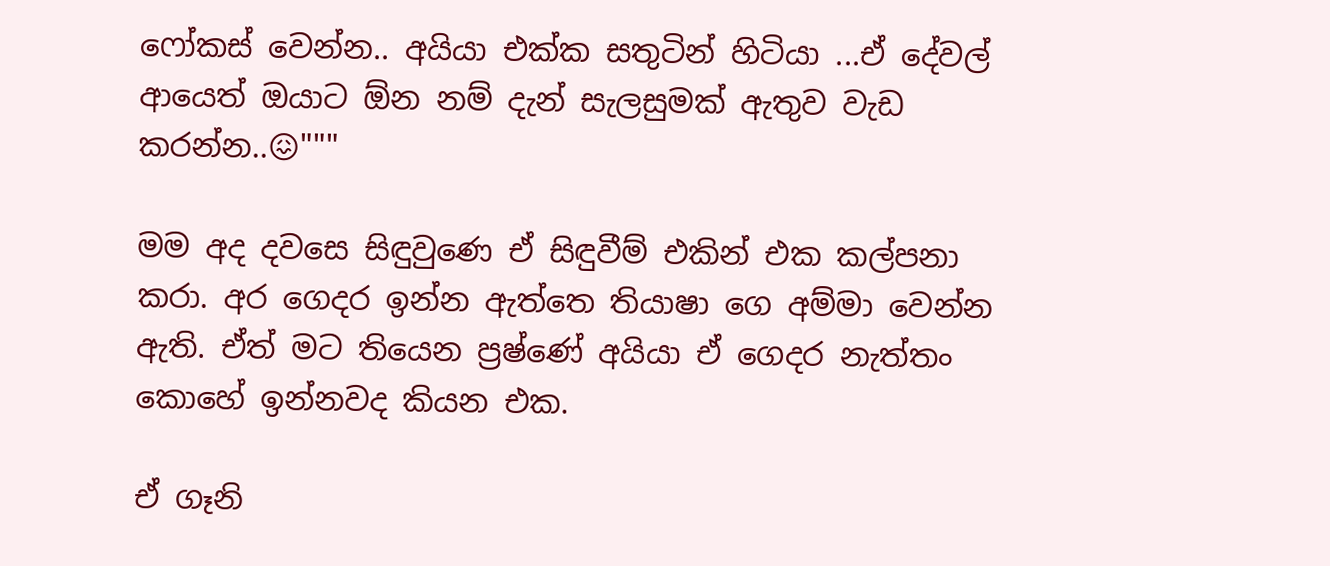ෆෝකස් වෙන්න.. අයියා එක්ක සතුටින් හිටියා ...ඒ දේවල් ආයෙත් ඔයාට ඕන නම් දැන් සැලසුමක් ඇතුව වැඩ කරන්න..😖"""

මම අද දවසෙ සිඳුවුණෙ ඒ සිඳුවීම් එකින් එක කල්පනා කරා. අර ගෙදර ඉන්න ඇත්තෙ තියාෂා ගෙ අම්මා වෙන්න ඇති. ඒත් මට තියෙන ප්‍රෂ්ණේ අයියා ඒ ගෙදර නැත්තං කොහේ ඉන්නවද කියන එක.

ඒ ගෑනි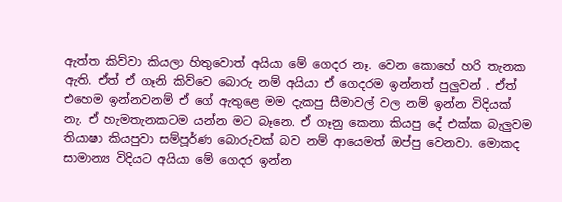ඇත්ත කිව්වා කියලා හිතුවොත් අයියා මේ ගෙදර නෑ. වෙන කොහේ හරි තැනක ඇති. ඒත් ඒ ගෑනි කිව්වෙ බොරු නම් අයියා ඒ ගෙදරම ඉන්නත් පුලුවන් . ඒත් එහෙම ඉන්නවනම් ඒ ගේ ඇතුළෙ මම දැකපු සීමාවල් වල නම් ඉන්න විදියක් නැ. ඒ හැමතැනකටම යන්න මට බෑනෙ. ඒ ගෑනු කෙනා කියපු දේ එක්ක බැලුවම තියාෂා කියපුවා සම්පූර්ණ බොරුවක් බව නම් ආයෙමත් ඔප්පු වෙනවා. මොකද සාමාන්‍ය විදියට අයියා මේ ගෙදර ඉන්න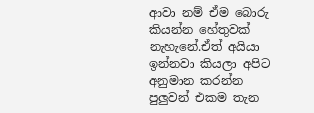ආවා නම් ඒම බොරු කියන්න හේතුවක් නැහැනේ.ඒත් අයියා ඉන්නවා කියලා අපිට අනුමාන කරන්න පුලුවන් එකම තැන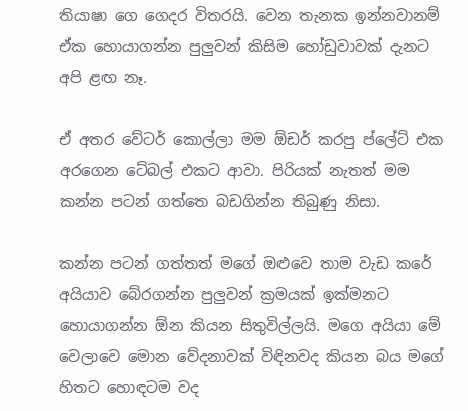තියාෂා ගෙ ගෙදර විතරයි. වෙන තැනක ඉන්නවානම් ඒක හොයාගන්න පුලුවන් කිසිම හෝඩුවාවක් දැනට අපි ළඟ නෑ.

ඒ අතර වේටර් කොල්ලා මම ඕඩර් කරපු ප්ලේට් එක අරගෙන ටේබල් එකට ආවා. පිරියක් නැතත් මම කන්න පටන් ගත්තෙ බඩගින්න තිබුණු නිසා.

කන්න පටන් ගත්තත් මගේ ඔළුවෙ තාම වැඩ කරේ අයියාව බේරගන්න පුලුවන් ක්‍රමයක් ඉක්මනට හොයාගන්න ඕන කියන සිතුවිල්ලයි. මගෙ අයියා මේ වෙලාවෙ මොන වේදනාවක් විඳිනවද කියන බය මගේ හිතට හොඳටම වද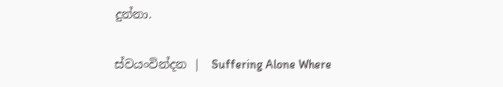දුන්නා.

ස්වයංවින්දන |  Suffering Alone Where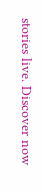stories live. Discover now